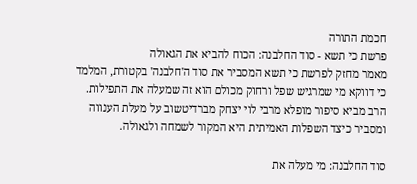חכמת התורה
פרשת כי תשא - סוד החלבנה: הכוח להביא את הגאולה
מאמר מחזק לפרשת כי תשא המסביר את סוד ה'חלבנה' בקטורת, המלמד כי דווקא מי שמרגיש שפל ורחוק מכולם הוא זה שמעלה את התפילות. הרב מביא סיפור מופלא מרבי לוי יצחק מברדיטשוב על מעלת הענווה ומסביר כיצד השפלות האמיתית היא המקור לשמחה ולגאולה.

סוד החלבנה: מי מעלה את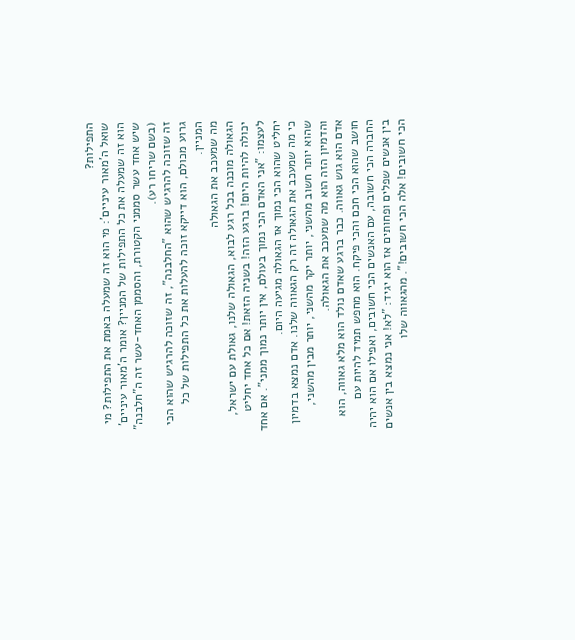התפילות?
שואל ה'מאור עיניים': מי הוא זה שמעלה באמת את התפילות? מי הוא זה שמעלה את כל התפילות של המניין? אומר ה'מאור עיניים' שיש אחד עשר סממני הקטורת, והסממן האחד-עשר זה ה"חלבנה" (בשם שריחו רע).
זה שזוכה להרגיש שהוא "החלבנה", זה שזוכה להרגיש שהוא הכי גרוע מכולם, הוא דייקא זוכה להעלות את כל התפילות של כל המניין.
מה שמעכב את הגאולה
הגאולה מוכנה בכל רגע לבוא, הגאולה שלנו, גאולת עם ישראל, יכולה להיות היום! ברגע הזה! בשניה הזאת! אם כל אחד יחליט לעצמו: "אני האדם הכי נמוך בעולם, אין יותר נמוך ממני". אם אחד יחליט שהוא הכי נמוך אז הגאולה מגיעה היום.
כי מה שמעכב את הגאולה זה רק הגאווה שלנו. אדם נמצא בדמיון שהוא יותר חשוב מהשני, יותר יקר מהשני, יותר מבין מהשני, והדמיון הזה הוא מה שמעכב את הגאולה.
אדם הוא גוש גאווה. כבר ברגע שאדם נולד הוא מלא גאווה, הוא חושב שהוא הכי חכם והכי פיקח. הוא מחפש תמיד להיות עם החברה הכי חשובה, עם האנשים הכי חשובים, ואפילו אם הוא יהיה בין אנשים שפלים ופחותים אז הוא יגיד: "לא! אני נמצא בין אנשים הכי חשובים! אלה הכי חשובים!". מהגאווה שלו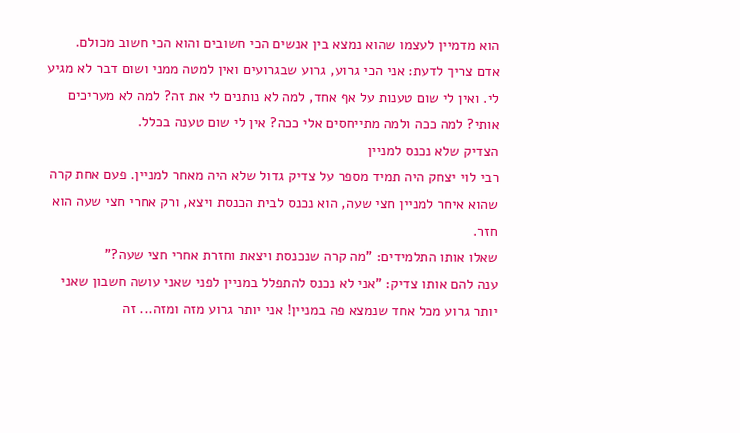הוא מדמיין לעצמו שהוא נמצא בין אנשים הכי חשובים והוא הכי חשוב מכולם.
אדם צריך לדעת: אני הכי גרוע, גרוע שבגרועים ואין למטה ממני ושום דבר לא מגיע לי. ואין לי שום טענות על אף אחד, למה לא נותנים לי את זה? למה לא מעריכים אותי? למה ככה ולמה מתייחסים אלי ככה? אין לי שום טענה בכלל.
הצדיק שלא נכנס למניין
רבי לוי יצחק היה תמיד מספר על צדיק גדול שלא היה מאחר למניין. פעם אחת קרה שהוא איחר למניין חצי שעה, הוא נכנס לבית הכנסת ויצא, ורק אחרי חצי שעה הוא חזר.
שאלו אותו התלמידים: "מה קרה שנכנסת ויצאת וחזרת אחרי חצי שעה?"
ענה להם אותו צדיק: "אני לא נכנס להתפלל במניין לפני שאני עושה חשבון שאני יותר גרוע מכל אחד שנמצא פה במניין! אני יותר גרוע מזה ומזה... זה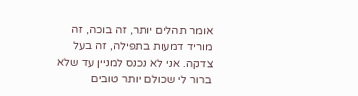אומר תהלים יותר, זה בוכה, זה מוריד דמעות בתפילה, זה בעל צדקה. אני לא נכנס למניין עד שלא ברור לי שכולם יותר טובים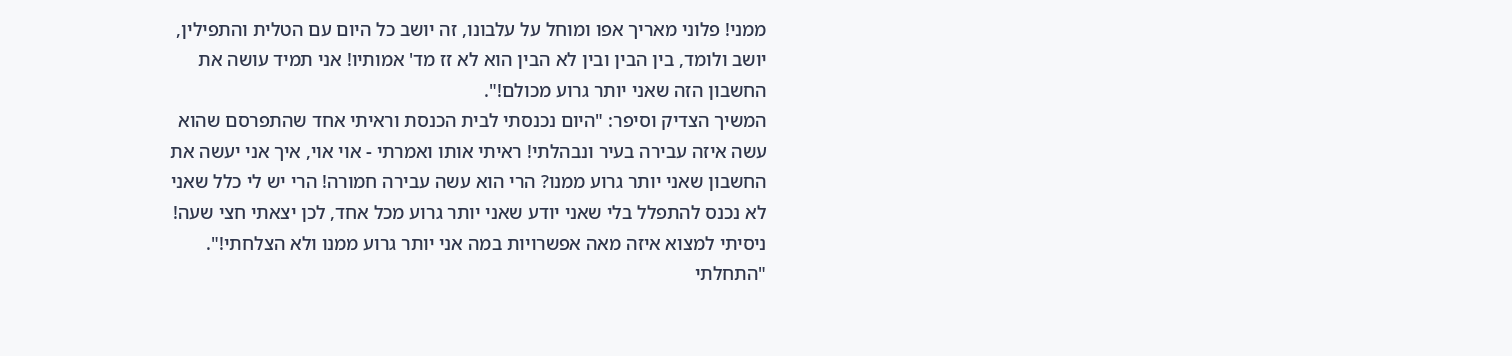ממני! פלוני מאריך אפו ומוחל על עלבונו, זה יושב כל היום עם הטלית והתפילין, יושב ולומד, בין הבין ובין לא הבין הוא לא זז מד' אמותיו! אני תמיד עושה את החשבון הזה שאני יותר גרוע מכולם!".
המשיך הצדיק וסיפר: "היום נכנסתי לבית הכנסת וראיתי אחד שהתפרסם שהוא עשה איזה עבירה בעיר ונבהלתי! ראיתי אותו ואמרתי - אוי אוי, איך אני יעשה את החשבון שאני יותר גרוע ממנו? הרי הוא עשה עבירה חמורה! הרי יש לי כלל שאני לא נכנס להתפלל בלי שאני יודע שאני יותר גרוע מכל אחד, לכן יצאתי חצי שעה! ניסיתי למצוא איזה מאה אפשרויות במה אני יותר גרוע ממנו ולא הצלחתי!".
"התחלתי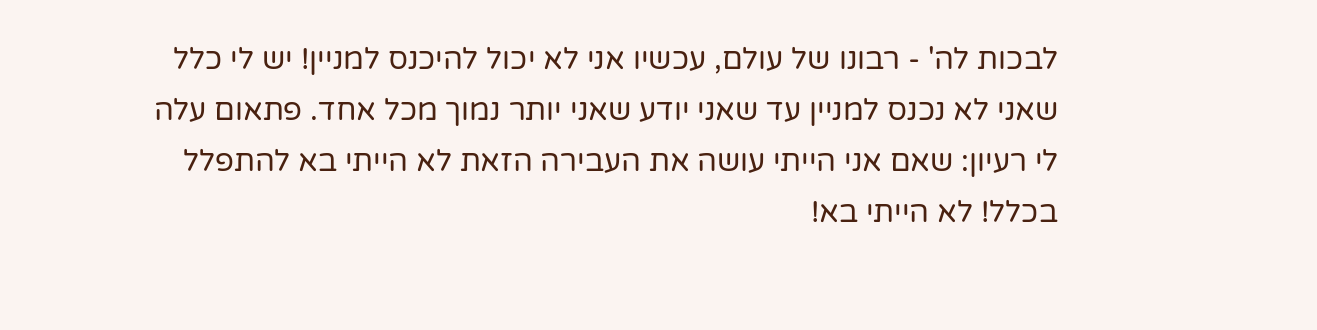לבכות לה' - רבונו של עולם, עכשיו אני לא יכול להיכנס למניין! יש לי כלל שאני לא נכנס למניין עד שאני יודע שאני יותר נמוך מכל אחד. פתאום עלה לי רעיון: שאם אני הייתי עושה את העבירה הזאת לא הייתי בא להתפלל בכלל! לא הייתי בא!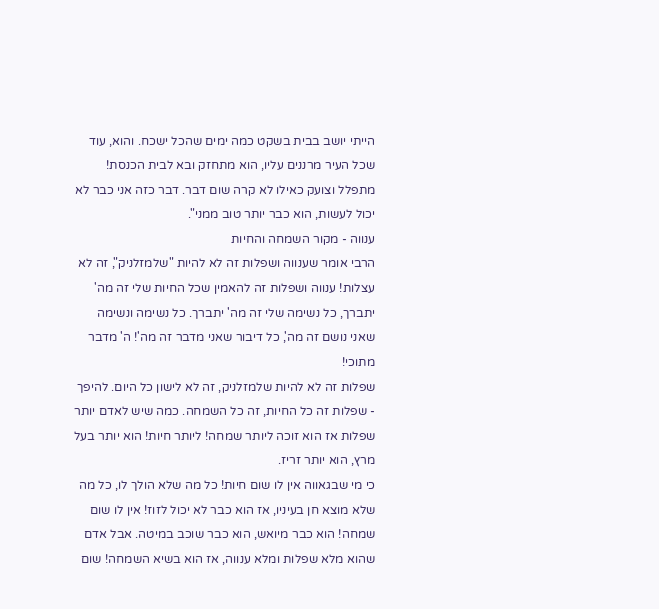הייתי יושב בבית בשקט כמה ימים שהכל ישכח. והוא, עוד שכל העיר מרננים עליו, הוא מתחזק ובא לבית הכנסת! מתפלל וצועק כאילו לא קרה שום דבר. דבר כזה אני כבר לא יכול לעשות, הוא כבר יותר טוב ממני".
ענווה - מקור השמחה והחיות
הרבי אומר שענווה ושפלות זה לא להיות "שלמזלניק", זה לא עצלות! ענווה ושפלות זה להאמין שכל החיות שלי זה מה' יתברך, כל נשימה שלי זה מה' יתברך. כל נשימה ונשימה שאני נושם זה מה', כל דיבור שאני מדבר זה מה'! ה' מדבר מתוכי!
שפלות זה לא להיות שלמזלניק, זה לא לישון כל היום. להיפך - שפלות זה כל החיות, זה כל השמחה. כמה שיש לאדם יותר שפלות אז הוא זוכה ליותר שמחה! ליותר חיות! הוא יותר בעל מרץ, הוא יותר זריז.
כי מי שבגאווה אין לו שום חיות! כל מה שלא הולך לו, כל מה שלא מוצא חן בעיניו, אז הוא כבר לא יכול לזוז! אין לו שום שמחה! הוא כבר מיואש, הוא כבר שוכב במיטה. אבל אדם שהוא מלא שפלות ומלא ענווה, אז הוא בשיא השמחה! שום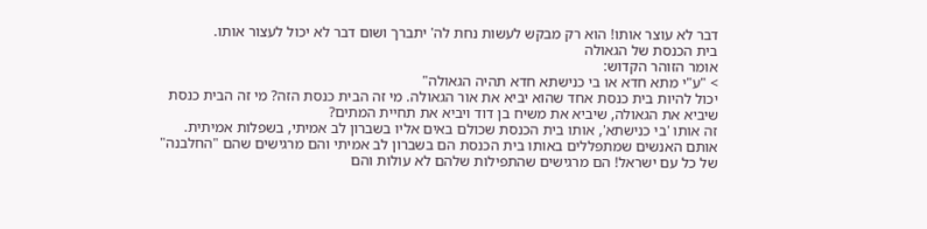דבר לא עוצר אותו! הוא רק מבקש לעשות נחת לה' יתברך ושום דבר לא יכול לעצור אותו.
בית הכנסת של הגאולה
אומר הזוהר הקדוש:
> "ע"י מתא חדא או בי כנישתא חדא תהיה הגאולה"
יכול להיות בית כנסת אחד שהוא יביא את אור הגאולה. מי זה הבית כנסת הזה? מי זה הבית כנסת שיביא את הגאולה, שיביא את משיח בן דוד ויביא את תחיית המתים?
זה אותו 'בי כנישתא', אותו בית הכנסת שכולם באים אליו בשברון לב אמיתי, בשפלות אמיתית. אותם האנשים שמתפללים באותו בית הכנסת הם בשברון לב אמיתי והם מרגישים שהם "החלבנה" של כל עם ישראל! הם מרגישים שהתפילות שלהם לא עולות והם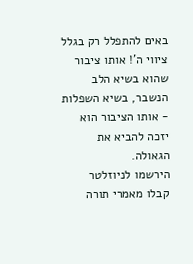באים להתפלל רק בגלל ציווי ה'! אותו ציבור שהוא בשיא הלב הנשבר, בשיא השפלות - אותו הציבור הוא יזכה להביא את הגאולה.
הירשמו לניוזלטר
קבלו מאמרי תורה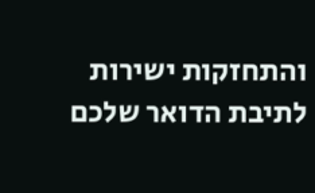והתחזקות ישירות לתיבת הדואר שלכם